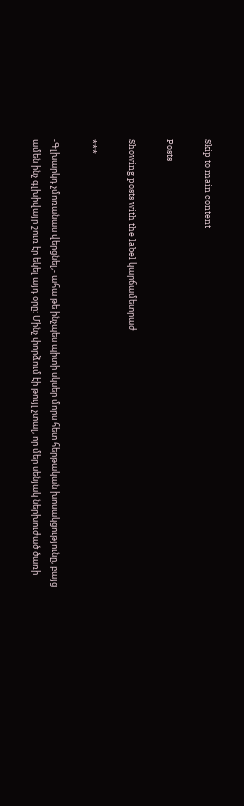Skip to main content

Posts

Showing posts with the label կարճամետրաժ

***

-Գլխարկդ չմոռանաս վերցնել,- ահա թե ինչպես պիտի սկսեր մորս հետ հերթական խոսակցությունը, բայց ամեն ինչ գլխիվայր շուռ էր եկել այդ օրը: Մինչ փորձում էի թույլ չտալ, որ մեր սենյակ ներխուժած ծառի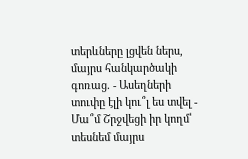տերևները լցվեն ներս, մայրս հանկարծակի գոռաց. - Ասեղների տուփը էլի կու՞լ ես տվել - Մա՞մ Շրջվեցի իր կողմ՝ տեսնեմ մայրս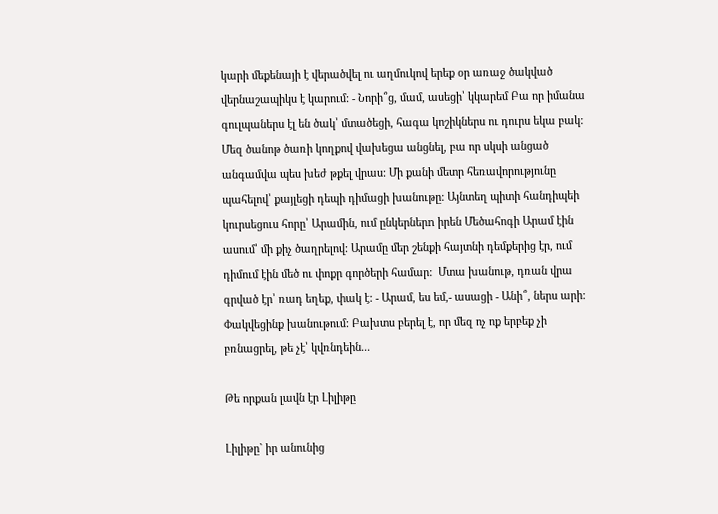կարի մեքենայի է վերածվել ու աղմուկով երեք օր առաջ ծակված վերնաշապիկս է կարում: - Նորի՞ց, մամ, ասեցի՝ կկարեմ Բա որ իմանա գուլպաներս էլ են ծակ՝ մտածեցի, հագա կոշիկներս ու դուրս եկա բակ: Մեզ ծանոթ ծառի կողքով վախեցա անցնել, բա որ սկսի անցած անգամվա պես խեժ թքել վրաս: Մի քանի մետր հեռավորությունը պահելով՝ քայլեցի դեպի դիմացի խանութը: Այնտեղ պիտի հանդիպեի կուրսեցուս հորը՝ Արամին, ում ընկերներn իրեն Մեծահոգի Արամ էին ասում՝ մի քիչ ծաղրելով: Արամը մեր շենքի հայտնի դեմքերից էր, ում դիմում էին մեծ ու փոքր գործերի համար:  Մտա խանութ, դռան վրա գրված էր՝ ռադ եղեք, փակ է: - Արամ, ես եմ,- ասացի - Անի՞, ներս արի: Փակվեցինք խանութում: Բախտս բերել է, որ մեզ ոչ ոք երբեք չի բռնացրել, թե չէ՝ կվռնդեին...

Թե որքան լավն էր Լիլիթը

Լիլիթը` իր անունից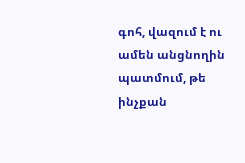գոհ, վազում է ու ամեն անցնողին պատմում, թե ինչքան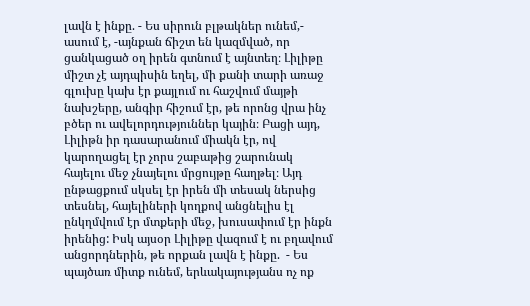լավն է ինքը. - Ես սիրուն բլթակներ ունեմ,- ասում է, -այնքան ճիշտ են կազմված, որ ցանկացած օղ իրեն գտնում է այնտեղ։ Լիլիթը միշտ չէ այդպիսին եղել, մի քանի տարի առաջ գլուխը կախ էր քայլում ու հաշվում մայթի նախշերը, անգիր հիշում էր, թե որոնց վրա ինչ բծեր ու ավելորդություններ կային։ Բացի այդ, Լիլիթն իր դասարանում միակն էր, ով կարողացել էր չորս շաբաթից շարունակ հայելու մեջ չնայելու մրցույթը հաղթել։ Այդ ընթացքում սկսել էր իրեն մի տեսակ ներսից տեսնել, հայելիների կողքով անցնելիս էլ ընկղմվում էր մտքերի մեջ, խուսափում էր ինքն իրենից: Իսկ այսօր Լիլիթը վազում է ու բղավում անցորդներին, թե որքան լավն է ինքը.  - Ես պայծառ միտք ունեմ, երևակայությանս ոչ ոք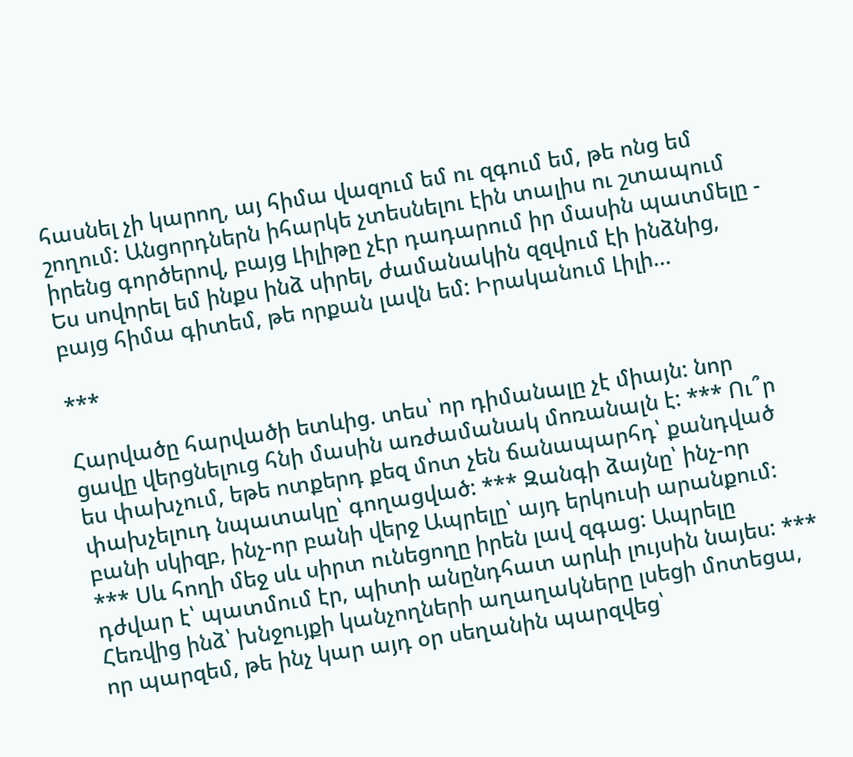հասնել չի կարող, այ հիմա վազում եմ ու զգում եմ, թե ոնց եմ շողում: Անցորդներն իհարկե չտեսնելու էին տալիս ու շտապում իրենց գործերով, բայց Լիլիթը չէր դադարում իր մասին պատմելը - Ես սովորել եմ ինքս ինձ սիրել, ժամանակին զզվում էի ինձնից, բայց հիմա գիտեմ, թե որքան լավն եմ: Իրականում Լիլի...

***

Հարվածը հարվածի ետևից. տես՝ որ դիմանալը չէ միայն: նոր ցավը վերցնելուց հնի մասին առժամանակ մոռանալն է: *** Ու՞ր ես փախչում, եթե ոտքերդ քեզ մոտ չեն ճանապարհդ՝ քանդված փախչելուդ նպատակը՝ գողացված: *** Զանգի ձայնը՝ ինչ-որ բանի սկիզբ, ինչ-որ բանի վերջ Ապրելը՝ այդ երկուսի արանքում: *** Սև հողի մեջ սև սիրտ ունեցողը իրեն լավ զգաց: Ապրելը դժվար է՝ պատմում էր, պիտի անընդհատ արևի լույսին նայես: *** Հեռվից ինձ՝ խնջույքի կանչողների աղաղակները լսեցի մոտեցա, որ պարզեմ, թե ինչ կար այդ օր սեղանին պարզվեց՝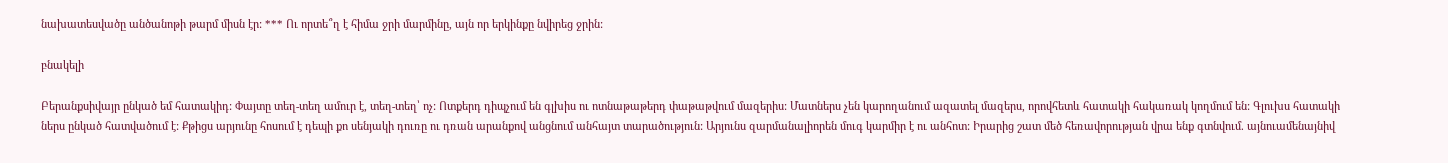նախատեսվածը անծանոթի թարմ միսն էր: *** Ու որտե՞ղ է հիմա ջրի մարմինը, այն որ երկինքը նվիրեց ջրին:

բնակելի

Բերանքսիվայր ընկած եմ հատակիդ: Փայտը տեղ-տեղ ամուր է, տեղ-տեղ՝ ոչ: Ոտքերդ դիպչում են գլխիս ու ոտնաթաթերդ փաթաթվում մազերիս: Մատներս չեն կարողանում ազատել մազերս, որովհետև հատակի հակառակ կողմում են: Գլուխս հատակի ներս ընկած հատվածում է: Քթիցս արյունը հոսում է դեպի քո սենյակի դուռը ու դռան արանքով անցնում անհայտ տարածություն: Արյունս զարմանալիորեն մուգ կարմիր է ու անհոտ: Իրարից շատ մեծ հեռավորության վրա ենք գտնվում. այնուամենայնիվ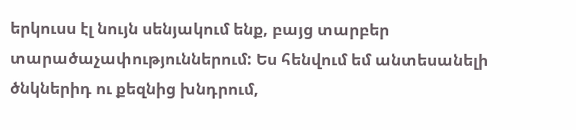երկուսս էլ նույն սենյակում ենք, բայց տարբեր տարածաչափություններում: Ես հենվում եմ անտեսանելի ծնկներիդ ու քեզնից խնդրում,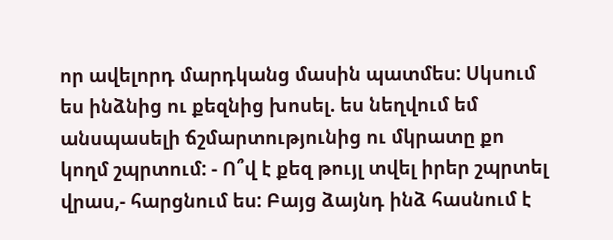որ ավելորդ մարդկանց մասին պատմես: Սկսում ես ինձնից ու քեզնից խոսել. ես նեղվում եմ անսպասելի ճշմարտությունից ու մկրատը քո կողմ շպրտում: - Ո՞վ է քեզ թույլ տվել իրեր շպրտել վրաս,- հարցնում ես: Բայց ձայնդ ինձ հասնում է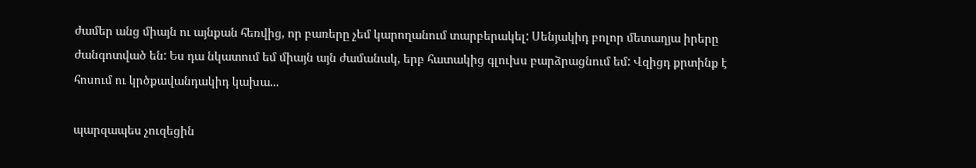ժամեր անց միայն ու այնքան հեռվից, որ բառերը չեմ կարողանում տարբերակել: Սենյակիդ բոլոր մետաղյա իրերը ժանգոտված են: Ես դա նկատում եմ միայն այն ժամանակ, երբ հատակից գլուխս բարձրացնում եմ: Վզիցդ քրտինք է հոսում ու կրծքավանդակիդ կախա...

պարզապես չուզեցին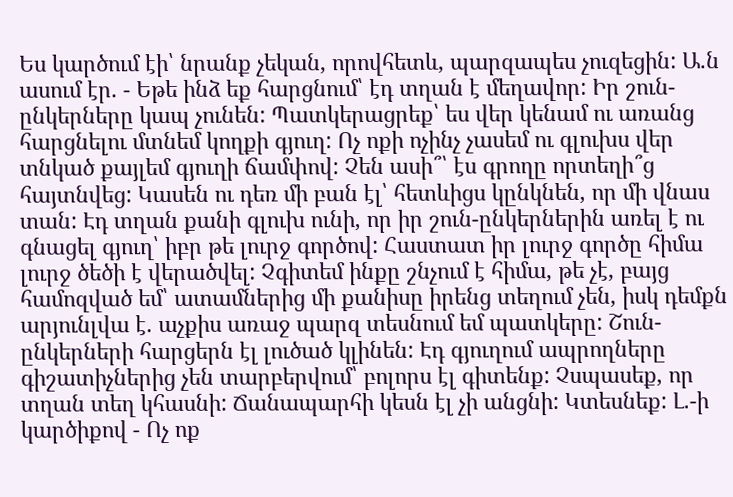Ես կարծում էի՝ նրանք չեկան, որովհետև, պարզապես չուզեցին: Ա.ն ասում էր. - Եթե ինձ եք հարցնում՝ էդ տղան է մեղավոր: Իր շուն-ընկերները կապ չունեն: Պատկերացրեք՝ ես վեր կենամ ու առանց հարցնելու մտնեմ կողքի գյուղ: Ոչ ոքի ոչինչ չասեմ ու գլուխս վեր տնկած քայլեմ գյուղի ճամփով: Չեն ասի՞՝ էս գրողը որտեղի՞ց հայտնվեց: Կասեն ու դեռ մի բան էլ՝ հետևիցս կընկնեն, որ մի վնաս տան: Էդ տղան քանի գլուխ ունի, որ իր շուն-ընկերներին առել է ու գնացել գյուղ՝ իբր թե լուրջ գործով: Հաստատ իր լուրջ գործը հիմա լուրջ ծեծի է վերածվել: Չգիտեմ ինքը շնչում է հիմա, թե չէ, բայց համոզված եմ՝ ատամներից մի քանիսը իրենց տեղում չեն, իսկ դեմքն արյունլվա է. աչքիս առաջ պարզ տեսնում եմ պատկերը: Շուն-ընկերների հարցերն էլ լուծած կլինեն: Էդ գյուղում ապրողները գիշատիչներից չեն տարբերվում՝ բոլորս էլ գիտենք: Չսպասեք, որ տղան տեղ կհասնի: Ճանապարհի կեսն էլ չի անցնի: Կտեսնեք: Լ.-ի կարծիքով - Ոչ ոք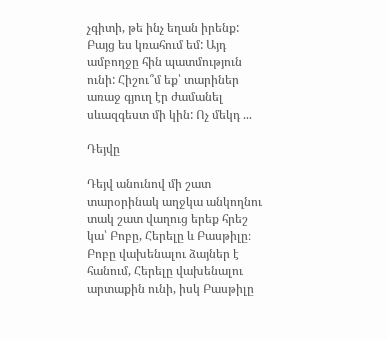չգիտի, թե ինչ եղան իրենք: Բայց ես կռահում եմ: Այդ ամբողջը հին պատմություն ունի: Հիշու՞մ եք՝ տարիներ առաջ գյուղ էր ժամանել սևազգեստ մի կին: Ոչ մեկդ ...

Դեյվը

Դեյվ անունով մի շատ տարօրինակ աղջկա անկողնու տակ շատ վաղուց երեք հրեշ կա՝ Բոբը, Հերելը և Բասթիլը։ Բոբը վախենալու ձայներ է հանում, Հերելը վախենալու արտաքին ունի, իսկ Բասթիլը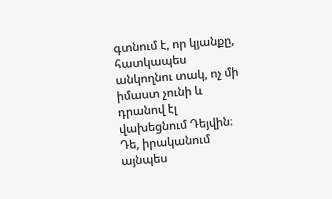գտնում է, որ կյանքը, հատկապես անկողնու տակ, ոչ մի իմաստ չունի և դրանով էլ վախեցնում Դեյվին։ Դե, իրականում այնպես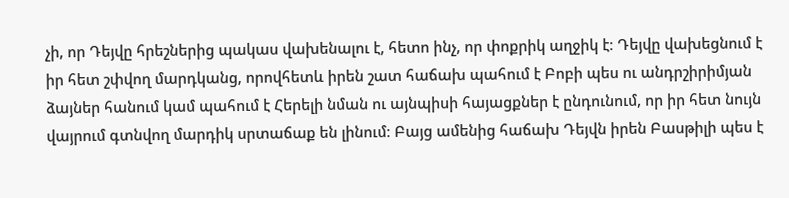չի, որ Դեյվը հրեշներից պակաս վախենալու է, հետո ինչ, որ փոքրիկ աղջիկ է։ Դեյվը վախեցնում է իր հետ շփվող մարդկանց, որովհետև իրեն շատ հաճախ պահում է Բոբի պես ու անդրշիրիմյան ձայներ հանում կամ պահում է Հերելի նման ու այնպիսի հայացքներ է ընդունում, որ իր հետ նույն վայրում գտնվող մարդիկ սրտաճաք են լինում։ Բայց ամենից հաճախ Դեյվն իրեն Բասթիլի պես է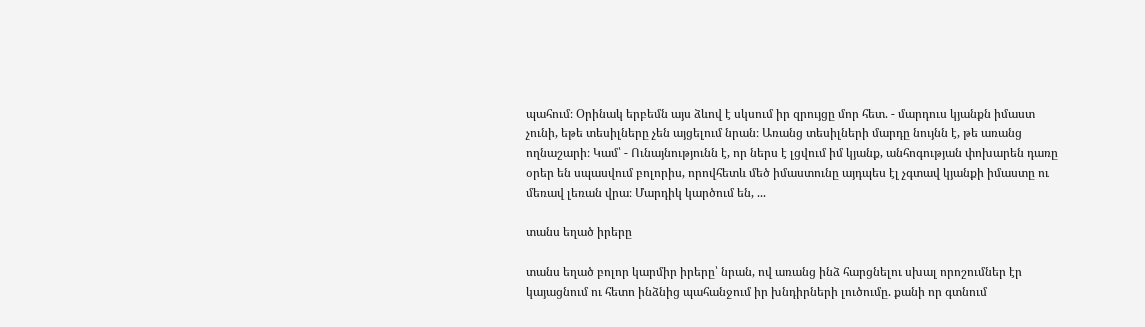պահում։ Օրինակ երբեմն այս ձևով է սկսում իր զրույցը մոր հետ. - մարդուս կյանքն իմաստ չունի, եթե տեսիլները չեն այցելում նրան։ Առանց տեսիլների մարդը նույնն է, թե առանց ողնաշարի։ Կամ՝ - Ունայնությունն է, որ ներս է լցվում իմ կյանք, անհոգության փոխարեն դառը օրեր են սպասվում բոլորիս, որովհետև մեծ իմաստունը այդպես էլ չգտավ կյանքի իմաստը ու մեռավ լեռան վրա։ Մարդիկ կարծում են, ...

տանս եղած իրերը

տանս եղած բոլոր կարմիր իրերը՝ նրան, ով առանց ինձ հարցնելու սխալ որոշումներ էր կայացնում ու հետո ինձնից պահանջում իր խնդիրների լուծումը. քանի որ գտնում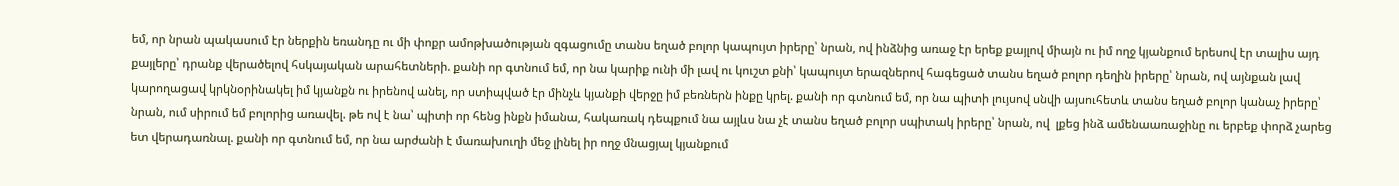եմ, որ նրան պակասում էր ներքին եռանդը ու մի փոքր ամոթխածության զգացումը տանս եղած բոլոր կապույտ իրերը՝ նրան, ով ինձնից առաջ էր երեք քայլով միայն ու իմ ողջ կյանքում երեսով էր տալիս այդ քայլերը՝ դրանք վերածելով հսկայական արահետների. քանի որ գտնում եմ, որ նա կարիք ունի մի լավ ու կուշտ քնի՝ կապույտ երազներով հագեցած տանս եղած բոլոր դեղին իրերը՝ նրան, ով այնքան լավ կարողացավ կրկնօրինակել իմ կյանքն ու իրենով անել, որ ստիպված էր մինչև կյանքի վերջը իմ բեռներն ինքը կրել. քանի որ գտնում եմ, որ նա պիտի լույսով սնվի այսուհետև տանս եղած բոլոր կանաչ իրերը՝ նրան, ում սիրում եմ բոլորից առավել. թե ով է նա՝ պիտի որ հենց ինքն իմանա, հակառակ դեպքում նա այլևս նա չէ տանս եղած բոլոր սպիտակ իրերը՝ նրան, ով  լքեց ինձ ամենաառաջինը ու երբեք փորձ չարեց ետ վերադառնալ. քանի որ գտնում եմ, որ նա արժանի է մառախուղի մեջ լինել իր ողջ մնացյալ կյանքում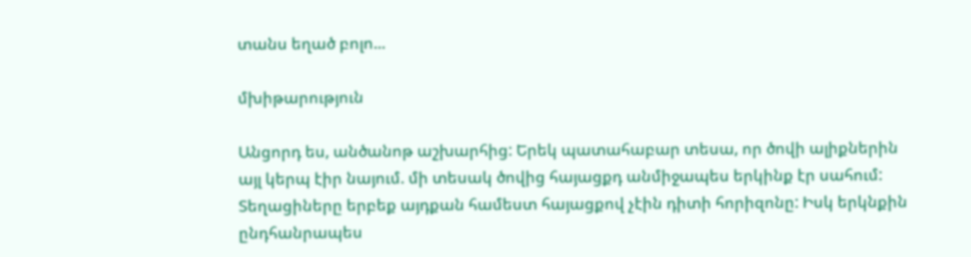տանս եղած բոլո...

մխիթարություն

Անցորդ ես, անծանոթ աշխարհից: Երեկ պատահաբար տեսա, որ ծովի ալիքներին այլ կերպ էիր նայում. մի տեսակ ծովից հայացքդ անմիջապես երկինք էր սահում: Տեղացիները երբեք այդքան համեստ հայացքով չէին դիտի հորիզոնը: Իսկ երկնքին ընդհանրապես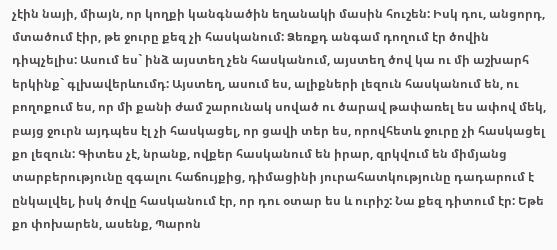չէին նայի, միայն, որ կողքի կանգնածին եղանակի մասին հուշեն: Իսկ դու, անցորդ, մտածում էիր, թե ջուրը քեզ չի հասկանում: Ձեռքդ անգամ դողում էր ծովին դիպչելիս: Ասում ես` ինձ այստեղ չեն հասկանում, այստեղ ծով կա ու մի աշխարհ երկինք` գլխավերևումդ: Այստեղ, ասում ես, ալիքների լեզուն հասկանում են, ու բողոքում ես, որ մի քանի ժամ շարունակ սոված ու ծարավ թափառել ես ափով մեկ, բայց ջուրն այդպես էլ չի հասկացել, որ ցավի տեր ես, որովհետև ջուրը չի հասկացել քո լեզուն: Գիտես չէ, նրանք, ովքեր հասկանում են իրար, զրկվում են միմյանց տարբերությունը զգալու հաճույքից, դիմացինի յուրահատկությունը դադարում է ընկալվել, իսկ ծովը հասկանում էր, որ դու օտար ես և ուրիշ: Նա քեզ դիտում էր: Եթե քո փոխարեն, ասենք, Պարոն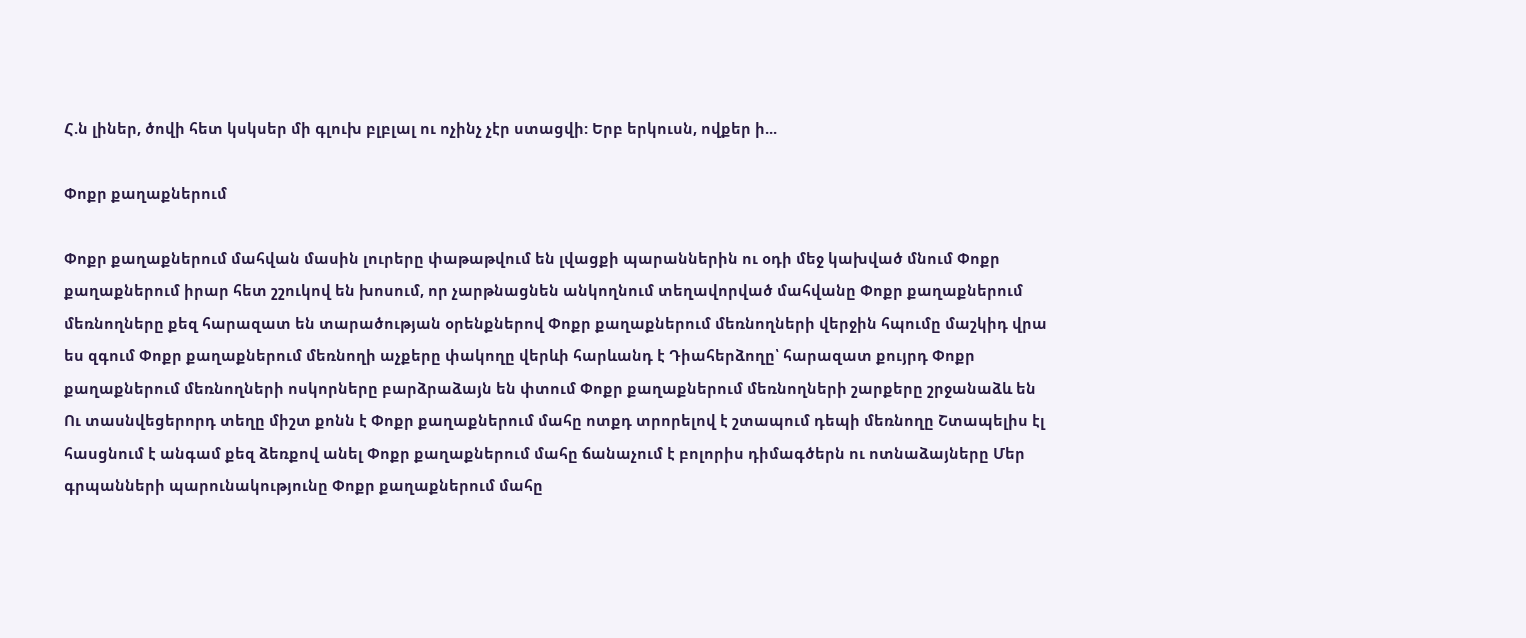Հ.ն լիներ, ծովի հետ կսկսեր մի գլուխ բլբլալ ու ոչինչ չէր ստացվի: Երբ երկուսն, ովքեր ի...

Փոքր քաղաքներում

Փոքր քաղաքներում մահվան մասին լուրերը փաթաթվում են լվացքի պարաններին ու օդի մեջ կախված մնում Փոքր քաղաքներում իրար հետ շշուկով են խոսում, որ չարթնացնեն անկողնում տեղավորված մահվանը Փոքր քաղաքներում մեռնողները քեզ հարազատ են տարածության օրենքներով Փոքր քաղաքներում մեռնողների վերջին հպումը մաշկիդ վրա ես զգում Փոքր քաղաքներում մեռնողի աչքերը փակողը վերևի հարևանդ է Դիահերձողը՝ հարազատ քույրդ Փոքր քաղաքներում մեռնողների ոսկորները բարձրաձայն են փտում Փոքր քաղաքներում մեռնողների շարքերը շրջանաձև են Ու տասնվեցերորդ տեղը միշտ քոնն է Փոքր քաղաքներում մահը ոտքդ տրորելով է շտապում դեպի մեռնողը Շտապելիս էլ հասցնում է անգամ քեզ ձեռքով անել Փոքր քաղաքներում մահը ճանաչում է բոլորիս դիմագծերն ու ոտնաձայները Մեր գրպանների պարունակությունը Փոքր քաղաքներում մահը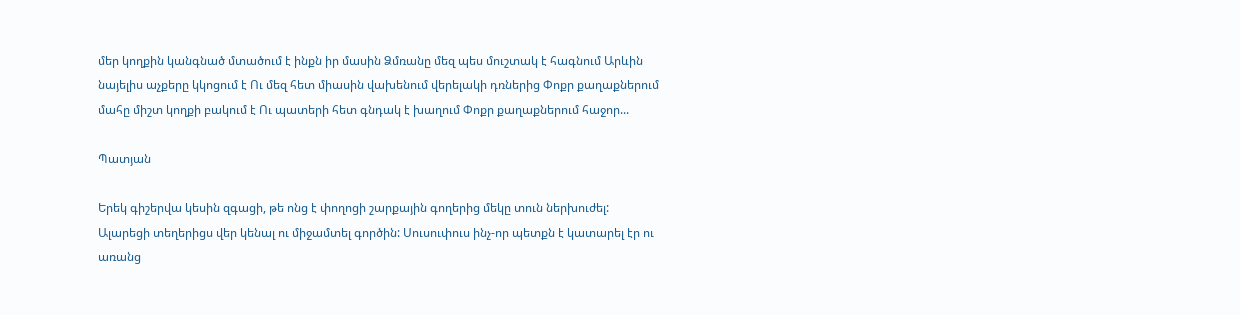մեր կողքին կանգնած մտածում է ինքն իր մասին Ձմռանը մեզ պես մուշտակ է հագնում Արևին նայելիս աչքերը կկոցում է Ու մեզ հետ միասին վախենում վերելակի դռներից Փոքր քաղաքներում մահը միշտ կողքի բակում է Ու պատերի հետ գնդակ է խաղում Փոքր քաղաքներում հաջոր...

Պատյան

Երեկ գիշերվա կեսին զգացի, թե ոնց է փողոցի շարքային գողերից մեկը տուն ներխուժել: Ալարեցի տեղերիցս վեր կենալ ու միջամտել գործին: Սուսուփուս ինչ-որ պետքն է կատարել էր ու առանց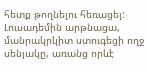հետք թողնելու հեռացել: Լուսադեմին արթնացա, մանրակրկիտ ստուգեցի ողջ սենյակը, առանց որևէ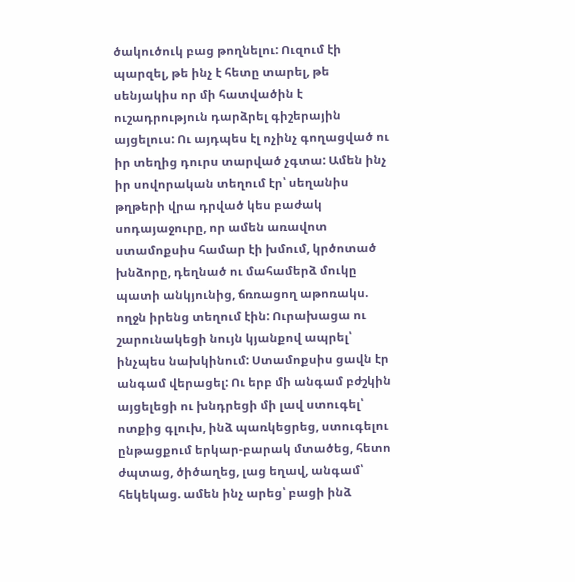ծակուծուկ բաց թողնելու: Ուզում էի պարզել, թե ինչ է հետը տարել, թե սենյակիս որ մի հատվածին է ուշադրություն դարձրել գիշերային այցելուս: Ու այդպես էլ ոչինչ գողացված ու իր տեղից դուրս տարված չգտա: Ամեն ինչ իր սովորական տեղում էր՝ սեղանիս թղթերի վրա դրված կես բաժակ սոդայաջուրը, որ ամեն առավոտ ստամոքսիս համար էի խմում, կրծոտած խնձորը, դեղնած ու մահամերձ մուկը պատի անկյունից, ճռռացող աթոռակս. ողջն իրենց տեղում էին: Ուրախացա ու շարունակեցի նույն կյանքով ապրել՝ ինչպես նախկինում: Ստամոքսիս ցավն էր անգամ վերացել: Ու երբ մի անգամ բժշկին այցելեցի ու խնդրեցի մի լավ ստուգել՝ ոտքից գլուխ, ինձ պառկեցրեց, ստուգելու ընթացքում երկար-բարակ մտածեց, հետո ժպտաց, ծիծաղեց, լաց եղավ, անգամ՝ հեկեկաց. ամեն ինչ արեց՝ բացի ինձ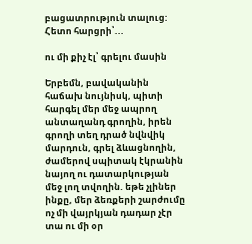բացատրություն տալուց: Հետո հարցրի՝...

ու մի քիչ էլ՝ գրելու մասին

Երբեմն, բավականին հաճախ նույնիսկ, պիտի հարգել մեր մեջ ապրող անտաղանդ գրողին, իրեն գրողի տեղ դրած նվնվիկ մարդուն, գրել ձևացնողին, ժամերով սպիտակ էկրանին նայող ու դատարկության մեջ լող տվողին. եթե չլիներ ինքը, մեր ձեռքերի շարժումը ոչ մի վայրկյան դադար չէր տա ու մի օր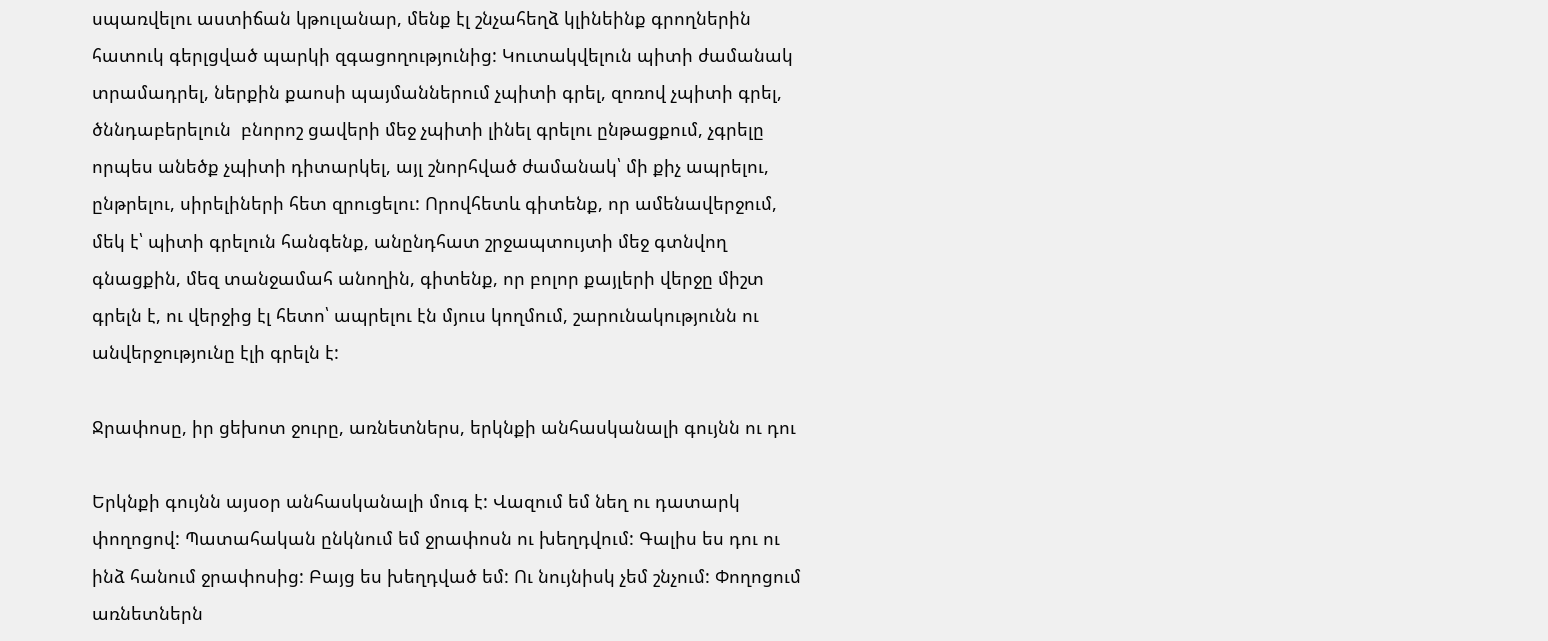սպառվելու աստիճան կթուլանար, մենք էլ շնչահեղձ կլինեինք գրողներին հատուկ գերլցված պարկի զգացողությունից: Կուտակվելուն պիտի ժամանակ տրամադրել, ներքին քաոսի պայմաններում չպիտի գրել, զոռով չպիտի գրել, ծննդաբերելուն  բնորոշ ցավերի մեջ չպիտի լինել գրելու ընթացքում, չգրելը որպես անեծք չպիտի դիտարկել, այլ շնորհված ժամանակ՝ մի քիչ ապրելու, ընթրելու, սիրելիների հետ զրուցելու: Որովհետև գիտենք, որ ամենավերջում, մեկ է՝ պիտի գրելուն հանգենք, անընդհատ շրջապտույտի մեջ գտնվող գնացքին, մեզ տանջամահ անողին, գիտենք, որ բոլոր քայլերի վերջը միշտ գրելն է, ու վերջից էլ հետո՝ ապրելու էն մյուս կողմում, շարունակությունն ու անվերջությունը էլի գրելն է:

Ջրափոսը, իր ցեխոտ ջուրը, առնետներս, երկնքի անհասկանալի գույնն ու դու

Երկնքի գույնն այսօր անհասկանալի մուգ է: Վազում եմ նեղ ու դատարկ փողոցով: Պատահական ընկնում եմ ջրափոսն ու խեղդվում: Գալիս ես դու ու ինձ հանում ջրափոսից: Բայց ես խեղդված եմ: Ու նույնիսկ չեմ շնչում: Փողոցում առնետներն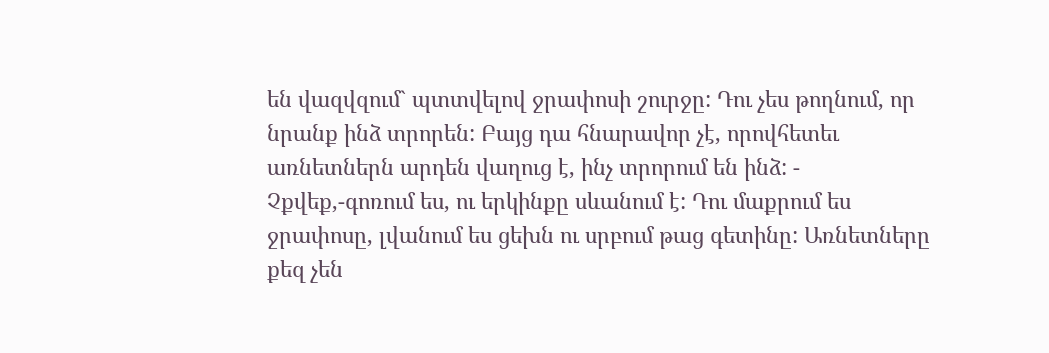են վազվզում` պտտվելով ջրափոսի շուրջը: Դու չես թողնում, որ նրանք ինձ տրորեն: Բայց դա հնարավոր չէ, որովհետեւ առնետներն արդեն վաղուց է, ինչ տրորում են ինձ: - Չքվեք,-գոռում ես, ու երկինքը սևանում է: Դու մաքրում ես ջրափոսը, լվանում ես ցեխն ու սրբում թաց գետինը: Առնետները քեզ չեն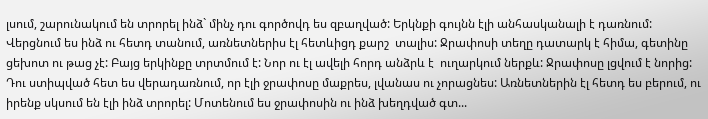լսում, շարունակում են տրորել ինձ` մինչ դու գործովդ ես զբաղված: Երկնքի գույնն էլի անհասկանալի է դառնում: Վերցնում ես ինձ ու հետդ տանում, առնետներիս էլ հետևիցդ քարշ  տալիս: Ջրափոսի տեղը դատարկ է հիմա, գետինը ցեխոտ ու թաց չէ: Բայց երկինքը տրտմում է: Նոր ու էլ ավելի հորդ անձրև է  ուղարկում ներքև: Ջրափոսը լցվում է նորից: Դու ստիպված հետ ես վերադառնում, որ էլի ջրափոսը մաքրես, լվանաս ու չորացնես: Առնետներին էլ հետդ ես բերում, ու իրենք սկսում են էլի ինձ տրորել: Մոտենում ես ջրափոսին ու ինձ խեղդված գտ...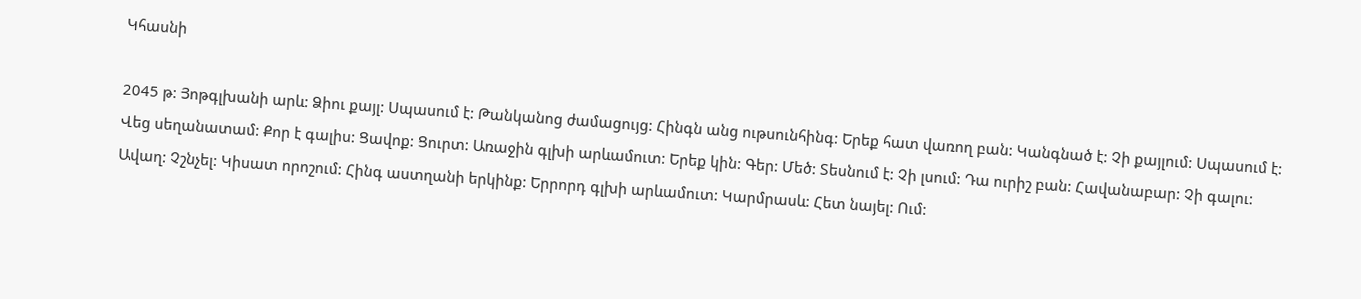Կհասնի

2045 թ: Յոթգլխանի արև: Ձիու քայլ: Սպասում է: Թանկանոց ժամացույց: Հինգն անց ութսունհինգ: Երեք հատ վառող բան: Կանգնած է: Չի քայլում: Սպասում է: Վեց սեղանատամ: Քոր է գալիս: Ցավոք: Ցուրտ: Առաջին գլխի արևամուտ: Երեք կին: Գեր: Մեծ: Տեսնում է: Չի լսում: Դա ուրիշ բան: Հավանաբար: Չի գալու: Ավաղ: Չշնչել: Կիսատ որոշում: Հինգ աստղանի երկինք: Երրորդ գլխի արևամուտ: Կարմրասև: Հետ նայել: Ում: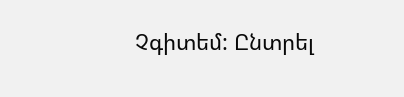Չգիտեմ: Ընտրել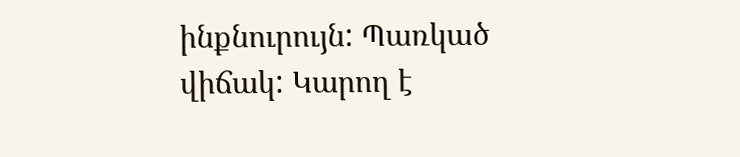ինքնուրույն: Պառկած վիճակ: Կարող է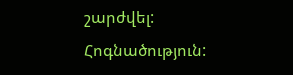շարժվել: Հոգնածություն: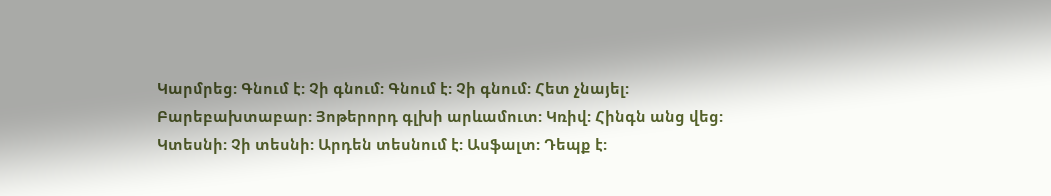Կարմրեց: Գնում է: Չի գնում: Գնում է: Չի գնում: Հետ չնայել: Բարեբախտաբար: Յոթերորդ գլխի արևամուտ: Կռիվ: Հինգն անց վեց: Կտեսնի: Չի տեսնի: Արդեն տեսնում է: Ասֆալտ: Դեպք է: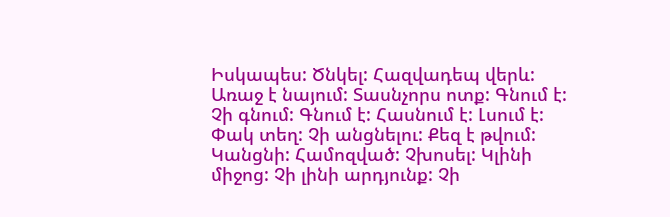Իսկապես: Ծնկել: Հազվադեպ վերև: Առաջ է նայում: Տասնչորս ոտք: Գնում է: Չի գնում: Գնում է: Հասնում է: Լսում է: Փակ տեղ: Չի անցնելու: Քեզ է թվում: Կանցնի: Համոզված: Չխոսել: Կլինի միջոց: Չի լինի արդյունք: Չի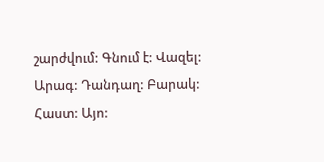շարժվում: Գնում է: Վազել: Արագ: Դանդաղ: Բարակ: Հաստ: Այո: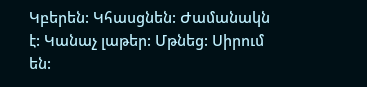Կբերեն: Կհասցնեն: Ժամանակն է: Կանաչ լաթեր: Մթնեց: Սիրում են: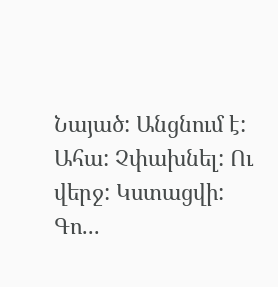Նայած: Անցնում է: Ահա: Չփախնել: Ու վերջ: Կստացվի: Գո...